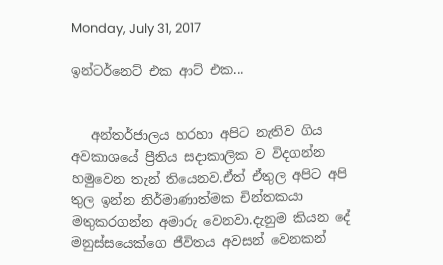Monday, July 31, 2017

ඉන්ටර්නෙට් එක ආට් එක...


   අන්තර්ජාලය හරහා අපිට නැතිව ගිය අවකාශයේ ප්‍රීතිය සදාකාලික ව විදගන්න හමුවෙන තැන් තියෙනව.ඒත් ඒතුල අපිට අපි තුල ඉන්න නිර්මාණාත්මක චින්තකයා මතුකරගන්න අමාරු වෙනවා.දැනුම කියන දේ මනුස්සයෙක්ගෙ ජීවිතය අවසන් වෙනකන්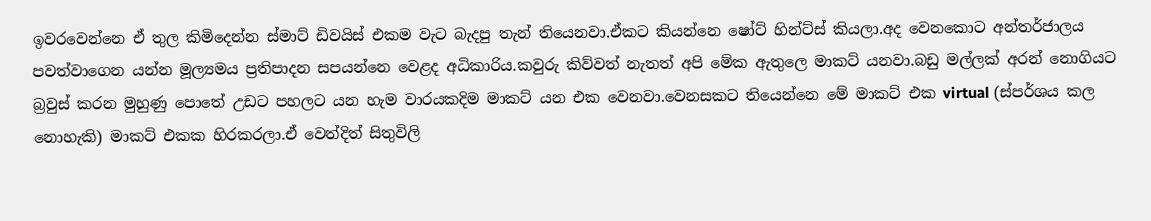ඉවරවෙන්නෙ ඒ තුල කිමිදෙන්න ස්මාට් ඩිවයිස් එකම වැට බැදපු තැන් තියෙනවා.ඒකට කියන්නෙ ෂෝට් හින්ට්ස් කියලා.අද වෙනකොට අන්තර්ජාලය පවත්වාගෙන යන්න මූල්‍යමය ප්‍රතිපාදන සපයන්නෙ වෙළද අධිකාරිය.කවුරු කිව්වත් නැතත් අපි මේක ඇතුලෙ මාකට් යනවා.බඩු මල්ලක් අරන් නොගියට බ්‍රවුස් කරන මුහුණු පොතේ උඩට පහලට යන හැම වාරයකදිම මාකට් යන එක වෙනවා.වෙනසකට තියෙන්නෙ මේ මාකට් එක virtual (ස්පර්ශය කල නොහැකි) මාකට් එකක හිරකරලා.ඒ වෙත්දිත් සිතුවිලි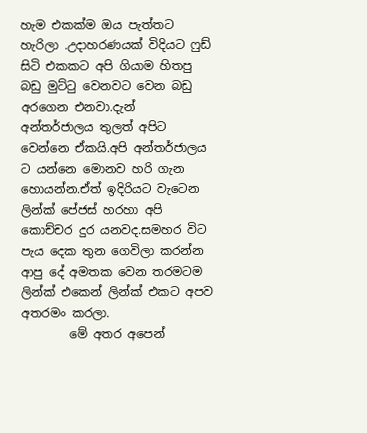හැම එකක්ම ඔය පැත්තට හැරිලා .උදාහරණයක් විදියට ෆුඩ් සිටි එකකට අපි ගියාම හිතපු බඩු මුට්ටු වෙනවට වෙන බඩු අරගෙන එනවා.දැන් අන්තර්ජාලය තුලත් අපිට වෙන්නෙ ඒකයි.අපි අන්තර්ජාලය ට යන්නෙ මොනව හරි ගැන හොයන්න.ඒත් ඉදිරියට වැටෙන ලින්ක් පේජස් හරහා අපි කොච්චර දුර යනවද.සමහර විට පැය දෙක තුන ගෙවිලා කරන්න ආපු දේ අමතක වෙන තරමටම ලින්ක් එකෙන් ලින්ක් එකට අපව අතරමං කරලා.
        මේ අතර අපෙන්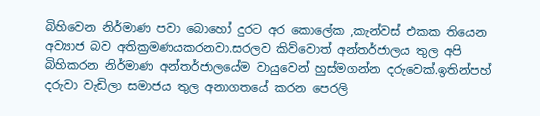බිහිවෙන නිර්මාණ පවා බොහෝ දුරට අර කොලේක ,කැන්වස් එකක තියෙන අව්‍යාජ බව අතික්‍රමණයකරනවා.සරලව කිව්වොත් අන්තර්ජාලය තුල අපි බිහිකරන නිර්මාණ අන්තර්ජාලයේම වායුවෙන් හුස්මගන්න දරුවෙක්.ඉතින්පහ් දරුවා වැඩිලා සමාජය තුල අනාගතයේ කරන පෙරලි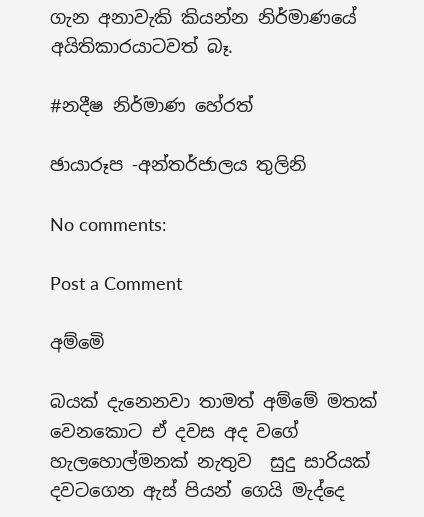ගැන අනාවැකි කියන්න නිර්මාණයේ අයිතිකාරයාටවත් බෑ.

#නදීෂ නිර්මාණ හේරත්

ඡායාරූප -අන්තර්ජාලය තුලිනි

No comments:

Post a Comment

අම්මෙි

බයක් දැනෙනවා තාමත් අම්මේ මතක් වෙනකොට ඒ දවස අද වගේ හැලහොල්මනක් නැතුව  සුදු සාරියක් දවටගෙන ඇස් පියන් ගෙයි මැද්දෙ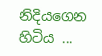නිදියගෙන හිටිය ...